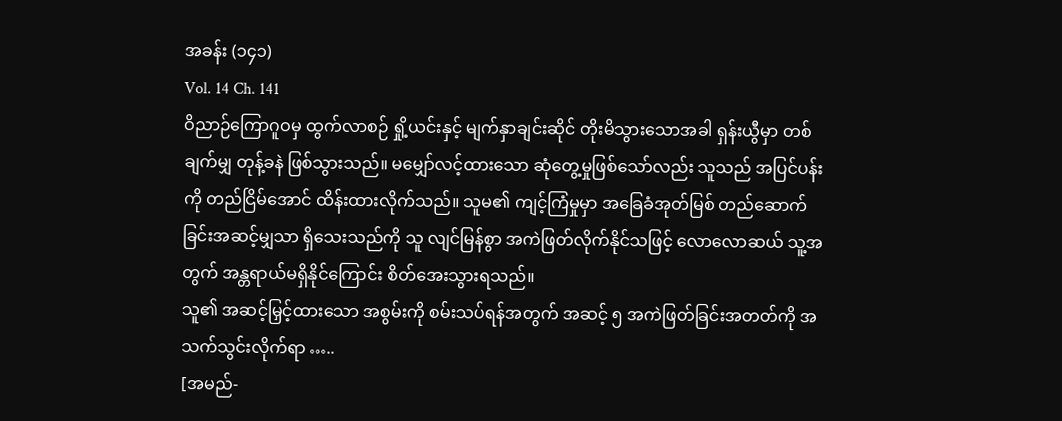အခန်း (၁၄၁)
Vol. 14 Ch. 141
ဝိညာဉ်ကြောဂူဝမှ ထွက်လာစဉ် ရှို့ယင်းနှင့် မျက်နှာချင်းဆိုင် တိုးမိသွားသောအခါ ရှန်းယွီမှာ တစ်ချက်မျှ တုန့်ခနဲ ဖြစ်သွားသည်။ မမျှော်လင့်ထားသော ဆုံတွေ့မှုဖြစ်သော်လည်း သူသည် အပြင်ပန်းကို တည်ငြိမ်အောင် ထိန်းထားလိုက်သည်။ သူမ၏ ကျင့်ကြံမှုမှာ အခြေခံအုတ်မြစ် တည်ဆောက်ခြင်းအဆင့်မျှသာ ရှိသေးသည်ကို သူ လျင်မြန်စွာ အကဲဖြတ်လိုက်နိုင်သဖြင့် လောလောဆယ် သူ့အတွက် အန္တရာယ်မရှိနိုင်ကြောင်း စိတ်အေးသွားရသည်။
သူ၏ အဆင့်မြှင့်ထားသော အစွမ်းကို စမ်းသပ်ရန်အတွက် အဆင့် ၅ အကဲဖြတ်ခြင်းအတတ်ကို အသက်သွင်းလိုက်ရာ …..
[အမည်-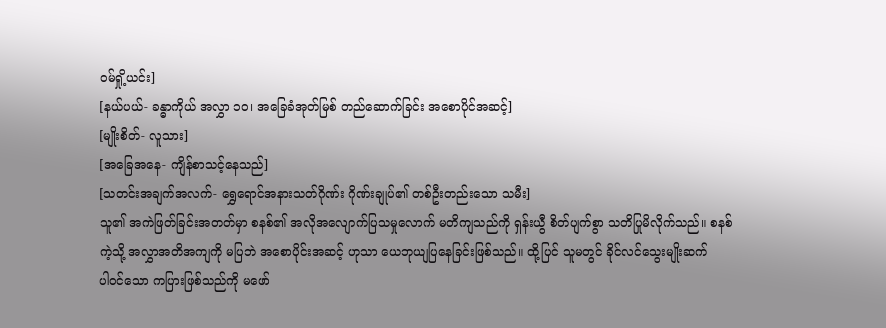ဝမ်ရှို့ယင်း]
[နယ်ပယ်- ခန္ဓာကိုယ် အလွှာ ၁၀၊ အခြေခံအုတ်မြစ် တည်ဆောက်ခြင်း အစောပိုင်အဆင့်]
[မျိုးစိတ်- လူသား]
[အခြေအနေ- ကျိန်စာသင့်နေသည်]
[သတင်းအချက်အလက်- ရွှေရောင်အနားသတ်ဂိုဏ်း ဂိုဏ်းချုပ်၏ တစ်ဦးတည်းသော သမီး]
သူ၏ အကဲဖြတ်ခြင်းအတတ်မှာ စနစ်၏ အလိုအလျောက်ပြသမှုလောက် မတိကျသည်ကို ရှန်းယွီ စိတ်ပျက်စွာ သတိပြုမိလိုက်သည်။ စနစ်ကဲ့သို့ အလွှာအတိအကျကို မပြဘဲ အစောပိုင်းအဆင့် ဟုသာ ယေဘုယျပြနေခြင်းဖြစ်သည်။ ထို့ပြင် သူမတွင် ခိုင်လင်သွေးမျိုးဆက်
ပါဝင်သော ကပြားဖြစ်သည်ကို မဖော်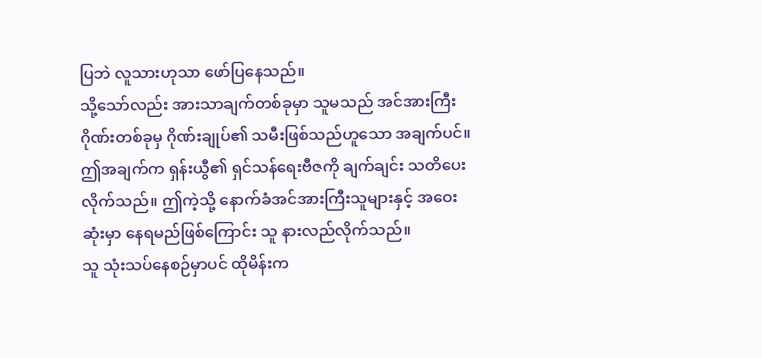ပြဘဲ လူသားဟုသာ ဖော်ပြနေသည်။
သို့သော်လည်း အားသာချက်တစ်ခုမှာ သူမသည် အင်အားကြီးဂိုဏ်းတစ်ခုမှ ဂိုဏ်းချုပ်၏ သမီးဖြစ်သည်ဟူသော အချက်ပင်။ ဤအချက်က ရှန်းယွီ၏ ရှင်သန်ရေးဗီဇကို ချက်ချင်း သတိပေးလိုက်သည်။ ဤကဲ့သို့ နောက်ခံအင်အားကြီးသူများနှင့် အဝေးဆုံးမှာ နေရမည်ဖြစ်ကြောင်း သူ နားလည်လိုက်သည်။
သူ သုံးသပ်နေစဉ်မှာပင် ထိုမိန်းက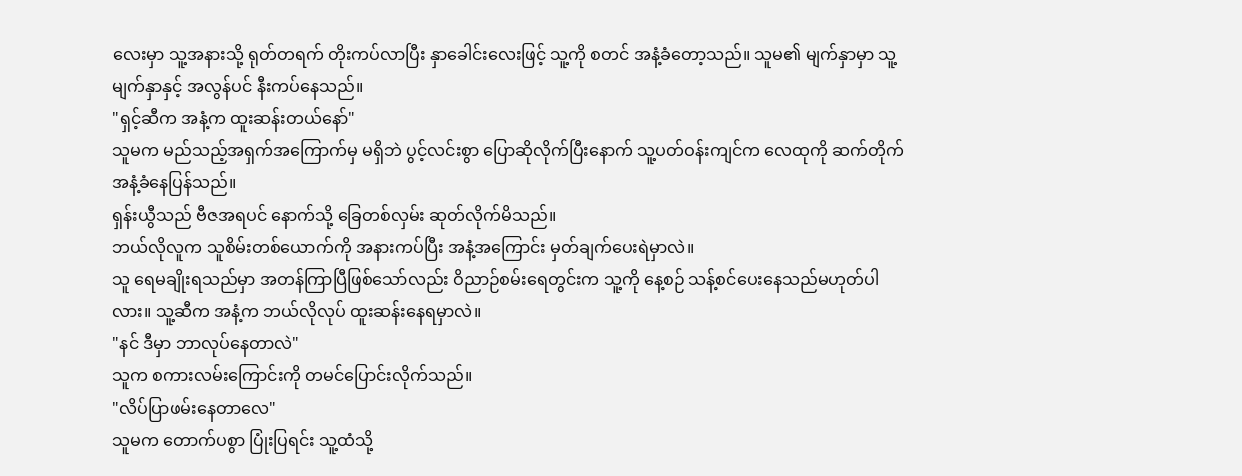လေးမှာ သူ့အနားသို့ ရုတ်တရက် တိုးကပ်လာပြီး နှာခေါင်းလေးဖြင့် သူ့ကို စတင် အနံ့ခံတော့သည်။ သူမ၏ မျက်နှာမှာ သူ့မျက်နှာနှင့် အလွန်ပင် နီးကပ်နေသည်။
"ရှင့်ဆီက အနံ့က ထူးဆန်းတယ်နော်"
သူမက မည်သည့်အရှက်အကြောက်မှ မရှိဘဲ ပွင့်လင်းစွာ ပြောဆိုလိုက်ပြီးနောက် သူ့ပတ်ဝန်းကျင်က လေထုကို ဆက်တိုက် အနံ့ခံနေပြန်သည်။
ရှန်းယွီသည် ဗီဇအရပင် နောက်သို့ ခြေတစ်လှမ်း ဆုတ်လိုက်မိသည်။
ဘယ်လိုလူက သူစိမ်းတစ်ယောက်ကို အနားကပ်ပြီး အနံ့အကြောင်း မှတ်ချက်ပေးရဲမှာလဲ။
သူ ရေမချိုးရသည်မှာ အတန်ကြာပြီဖြစ်သော်လည်း ဝိညာဉ်စမ်းရေတွင်းက သူ့ကို နေ့စဉ် သန့်စင်ပေးနေသည်မဟုတ်ပါလား။ သူ့ဆီက အနံ့က ဘယ်လိုလုပ် ထူးဆန်းနေရမှာလဲ။
"နင် ဒီမှာ ဘာလုပ်နေတာလဲ"
သူက စကားလမ်းကြောင်းကို တမင်ပြောင်းလိုက်သည်။
"လိပ်ပြာဖမ်းနေတာလေ"
သူမက တောက်ပစွာ ပြုံးပြရင်း သူ့ထံသို့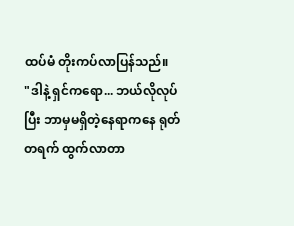ထပ်မံ တိုးကပ်လာပြန်သည်။
"ဒါနဲ့ ရှင်ကရော... ဘယ်လိုလုပ်ပြီး ဘာမှမရှိတဲ့နေရာကနေ ရုတ်တရက် ထွက်လာတာ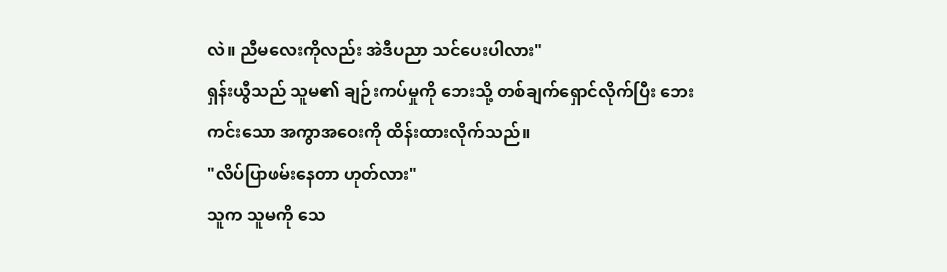လဲ။ ညီမလေးကိုလည်း အဲဒီပညာ သင်ပေးပါလား"
ရှန်းယွီသည် သူမ၏ ချဉ်းကပ်မှုကို ဘေးသို့ တစ်ချက်ရှောင်လိုက်ပြီး ဘေးကင်းသော အကွာအဝေးကို ထိန်းထားလိုက်သည်။
"လိပ်ပြာဖမ်းနေတာ ဟုတ်လား"
သူက သူမကို သေ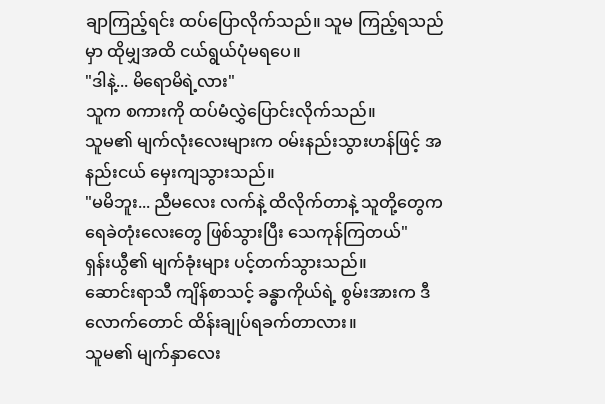ချာကြည့်ရင်း ထပ်ပြောလိုက်သည်။ သူမ ကြည့်ရသည်မှာ ထိုမျှအထိ ငယ်ရွယ်ပုံမရပေ။
"ဒါနဲ့... မိရောမိရဲ့လား"
သူက စကားကို ထပ်မံလွှဲပြောင်းလိုက်သည်။
သူမ၏ မျက်လုံးလေးများက ဝမ်းနည်းသွားဟန်ဖြင့် အနည်းငယ် မှေးကျသွားသည်။
"မမိဘူး... ညီမလေး လက်နဲ့ ထိလိုက်တာနဲ့ သူတို့တွေက ရေခဲတုံးလေးတွေ ဖြစ်သွားပြီး သေကုန်ကြတယ်"
ရှန်းယွီ၏ မျက်ခုံးများ ပင့်တက်သွားသည်။
ဆောင်းရာသီ ကျိန်စာသင့် ခန္ဓာကိုယ်ရဲ့ စွမ်းအားက ဒီလောက်တောင် ထိန်းချုပ်ရခက်တာလား။
သူမ၏ မျက်နှာလေး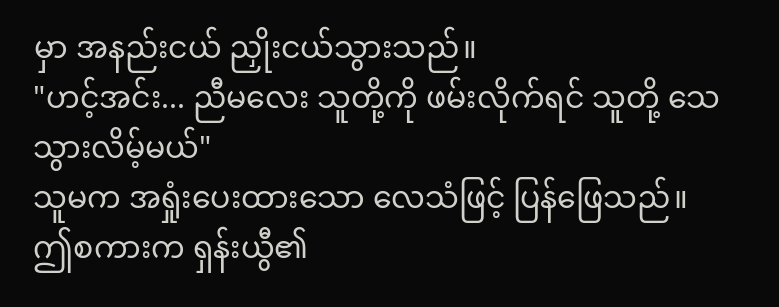မှာ အနည်းငယ် ညှိုးငယ်သွားသည်။
"ဟင့်အင်း... ညီမလေး သူတို့ကို ဖမ်းလိုက်ရင် သူတို့ သေသွားလိမ့်မယ်"
သူမက အရှုံးပေးထားသော လေသံဖြင့် ပြန်ဖြေသည်။
ဤစကားက ရှန်းယွီ၏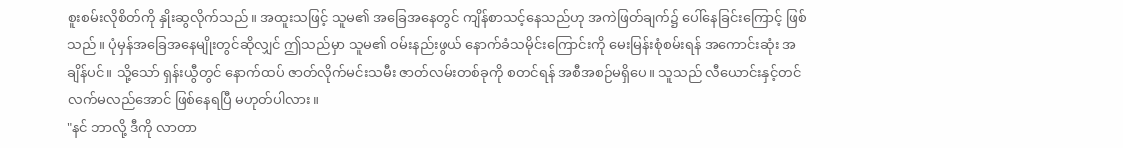စူးစမ်းလိုစိတ်ကို နှိုးဆွလိုက်သည်။ အထူးသဖြင့် သူမ၏ အခြေအနေတွင် ကျိန်စာသင့်နေသည်ဟု အကဲဖြတ်ချက်၌ ပေါ်နေခြင်းကြောင့် ဖြစ်သည်။ ပုံမှန်အခြေအနေမျိုးတွင်ဆိုလျှင် ဤသည်မှာ သူမ၏ ဝမ်းနည်းဖွယ် နောက်ခံသမိုင်းကြောင်းကို မေးမြန်းစုံစမ်းရန် အကောင်းဆုံး အချိန်ပင်။ သို့သော် ရှန်းယွီတွင် နောက်ထပ် ဇာတ်လိုက်မင်းသမီး ဇာတ်လမ်းတစ်ခုကို စတင်ရန် အစီအစဉ်မရှိပေ။ သူသည် လီယောင်းနှင့်တင် လက်မလည်အောင် ဖြစ်နေရပြီ မဟုတ်ပါလား။
"နင် ဘာလို့ ဒီကို လာတာ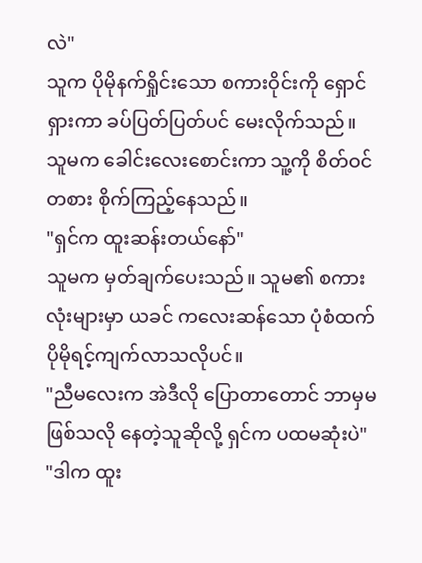လဲ"
သူက ပိုမိုနက်ရှိုင်းသော စကားဝိုင်းကို ရှောင်ရှားကာ ခပ်ပြတ်ပြတ်ပင် မေးလိုက်သည်။
သူမက ခေါင်းလေးစောင်းကာ သူ့ကို စိတ်ဝင်တစား စိုက်ကြည့်နေသည်။
"ရှင်က ထူးဆန်းတယ်နော်"
သူမက မှတ်ချက်ပေးသည်။ သူမ၏ စကားလုံးများမှာ ယခင် ကလေးဆန်သော ပုံစံထက် ပိုမိုရင့်ကျက်လာသလိုပင်။
"ညီမလေးက အဲဒီလို ပြောတာတောင် ဘာမှမဖြစ်သလို နေတဲ့သူဆိုလို့ ရှင်က ပထမဆုံးပဲ"
"ဒါက ထူး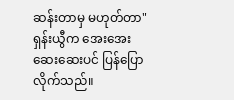ဆန်းတာမှ မဟုတ်တာ"
ရှန်းယွီက အေးအေးဆေးဆေးပင် ပြန်ပြောလိုက်သည်။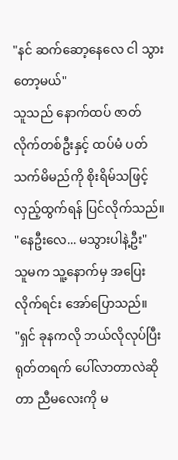"နင် ဆက်ဆော့နေလေ ငါ သွားတော့မယ်"
သူသည် နောက်ထပ် ဇာတ်လိုက်တစ်ဦးနှင့် ထပ်မံ ပတ်သက်မိမည်ကို စိုးရိမ်သဖြင့် လှည့်ထွက်ရန် ပြင်လိုက်သည်။
"နေဦးလေ... မသွားပါနဲ့ဦး"
သူမက သူ့နောက်မှ အပြေးလိုက်ရင်း အော်ပြောသည်။
"ရှင် ခုနကလို ဘယ်လိုလုပ်ပြီး ရုတ်တရက် ပေါ်လာတာလဲဆိုတာ ညီမလေးကို မ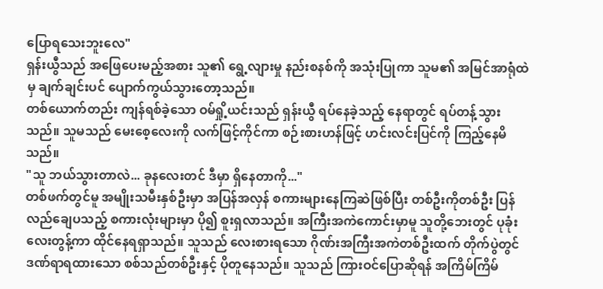ပြောရသေးဘူးလေ"
ရှန်းယွီသည် အဖြေပေးမည့်အစား သူ၏ ရွေ့လျားမှု နည်းစနစ်ကို အသုံးပြုကာ သူမ၏ အမြင်အာရုံထဲမှ ချက်ချင်းပင် ပျောက်ကွယ်သွားတော့သည်။
တစ်ယောက်တည်း ကျန်ရစ်ခဲ့သော ဝမ်ရှို့ယင်းသည် ရှန်းယွီ ရပ်နေခဲ့သည့် နေရာတွင် ရပ်တန့်သွားသည်။ သူမသည် မေးစေ့လေးကို လက်ဖြင့်ကိုင်ကာ စဉ်းစားဟန်ဖြင့် ဟင်းလင်းပြင်ကို ကြည့်နေမိသည်။
"သူ ဘယ်သွားတာလဲ... ခုနလေးတင် ဒီမှာ ရှိနေတာကို..."
တစ်ဖက်တွင်မူ အမျိုးသမီးနှစ်ဦးမှာ အပြန်အလှန် စကားများနေကြဆဲဖြစ်ပြီး တစ်ဦးကိုတစ်ဦး ပြန်လည်ချေပသည့် စကားလုံးများမှာ ပို၍ စူးရှလာသည်။ အကြီးအကဲကောင်းမှာမူ သူတို့ဘေးတွင် ပုခုံးလေးတွန့်ကာ ထိုင်နေရရှာသည်။ သူသည် လေးစားရသော ဂိုဏ်းအကြီးအကဲတစ်ဦးထက် တိုက်ပွဲတွင် ဒဏ်ရာရထားသော စစ်သည်တစ်ဦးနှင့် ပိုတူနေသည်။ သူသည် ကြားဝင်ပြောဆိုရန် အကြိမ်ကြိမ်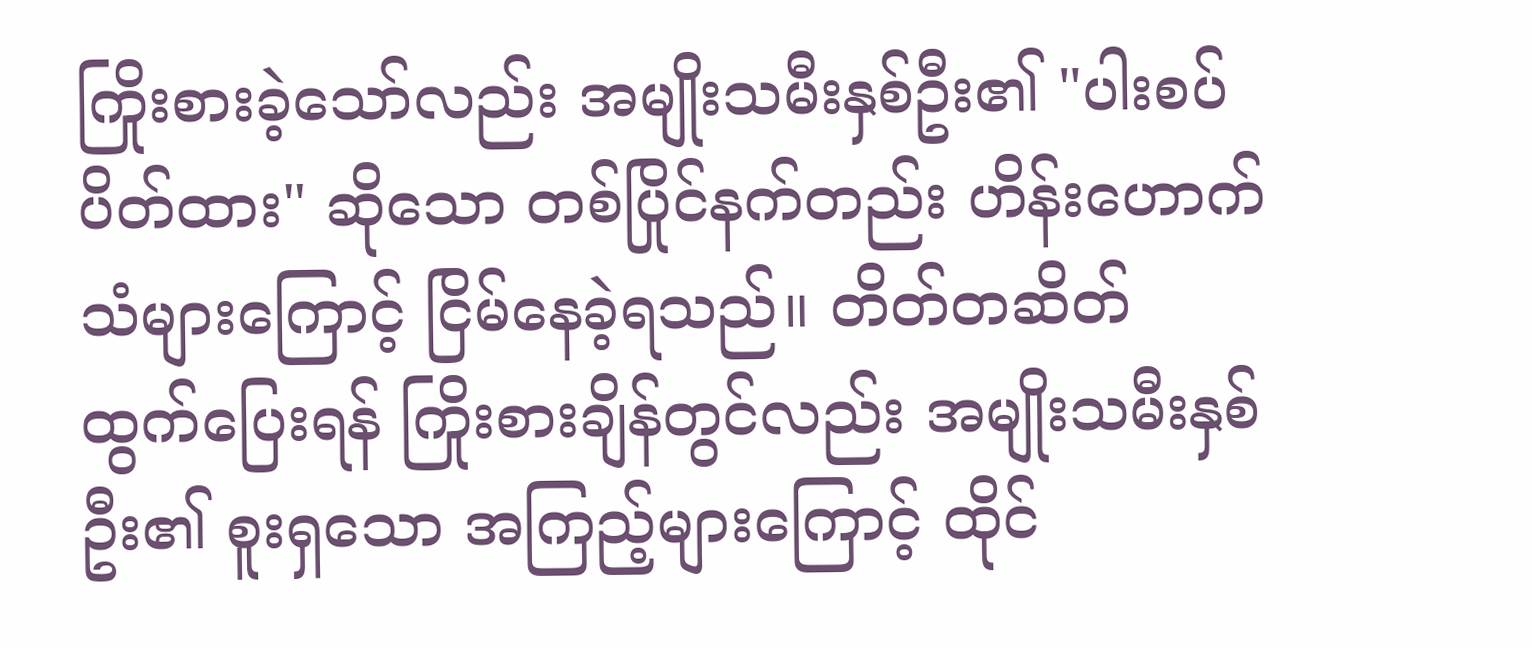ကြိုးစားခဲ့သော်လည်း အမျိုးသမီးနှစ်ဦး၏ "ပါးစပ်ပိတ်ထား" ဆိုသော တစ်ပြိုင်နက်တည်း ဟိန်းဟောက်သံများကြောင့် ငြိမ်နေခဲ့ရသည်။ တိတ်တဆိတ် ထွက်ပြေးရန် ကြိုးစားချိန်တွင်လည်း အမျိုးသမီးနှစ်ဦး၏ စူးရှသော အကြည့်များကြောင့် ထိုင်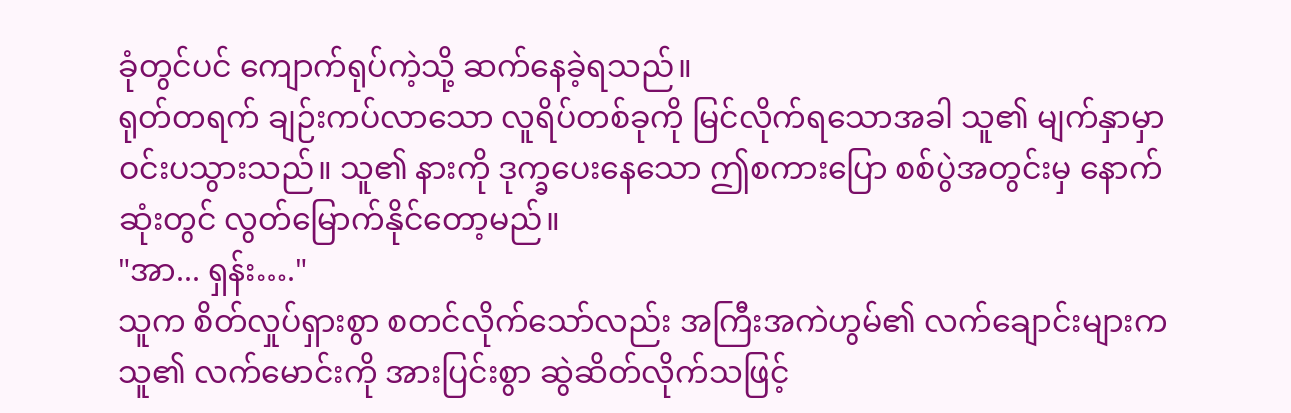ခုံတွင်ပင် ကျောက်ရုပ်ကဲ့သို့ ဆက်နေခဲ့ရသည်။
ရုတ်တရက် ချဉ်းကပ်လာသော လူရိပ်တစ်ခုကို မြင်လိုက်ရသောအခါ သူ၏ မျက်နှာမှာ ဝင်းပသွားသည်။ သူ၏ နားကို ဒုက္ခပေးနေသော ဤစကားပြော စစ်ပွဲအတွင်းမှ နောက်ဆုံးတွင် လွတ်မြောက်နိုင်တော့မည်။
"အာ... ရှန်း…."
သူက စိတ်လှုပ်ရှားစွာ စတင်လိုက်သော်လည်း အကြီးအကဲဟွမ်၏ လက်ချောင်းများက သူ၏ လက်မောင်းကို အားပြင်းစွာ ဆွဲဆိတ်လိုက်သဖြင့်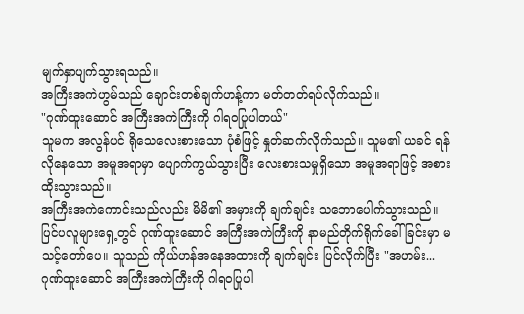မျက်နှာပျက်သွားရသည်။
အကြီးအကဲဟွမ်သည် ချောင်းတစ်ချက်ဟန့်ကာ မတ်တတ်ရပ်လိုက်သည်။
"ဂုဏ်ထူးဆောင် အကြီးအကဲကြီးကို ဂါရဝပြုပါတယ်"
သူမက အလွန်ပင် ရိုသေလေးစားသော ပုံစံဖြင့် နှုတ်ဆက်လိုက်သည်။ သူမ၏ ယခင် ရန်လိုနေသော အမူအရာမှာ ပျောက်ကွယ်သွားပြီး လေးစားသမှုရှိသော အမူအရာဖြင့် အစားထိုးသွားသည်။
အကြီးအကဲကောင်းသည်လည်း မိမိ၏ အမှားကို ချက်ချင်း သဘောပေါက်သွားသည်။ ပြင်ပလူများရှေ့တွင် ဂုဏ်ထူးဆောင် အကြီးအကဲကြီးကို နာမည်တိုက်ရိုက်ခေါ်ခြင်းမှာ မသင့်တော်ပေ။ သူသည် ကိုယ်ဟန်အနေအထားကို ချက်ချင်း ပြင်လိုက်ပြီး "အဟမ်း... ဂုဏ်ထူးဆောင် အကြီးအကဲကြီးကို ဂါရဝပြုပါ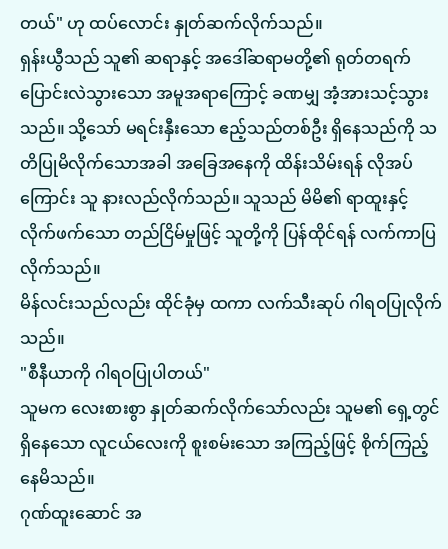တယ်" ဟု ထပ်လောင်း နှုတ်ဆက်လိုက်သည်။
ရှန်းယွီသည် သူ၏ ဆရာနှင့် အဒေါ်ဆရာမတို့၏ ရုတ်တရက် ပြောင်းလဲသွားသော အမူအရာကြောင့် ခဏမျှ အံ့အားသင့်သွားသည်။ သို့သော် မရင်းနှီးသော ဧည့်သည်တစ်ဦး ရှိနေသည်ကို သတိပြုမိလိုက်သောအခါ အခြေအနေကို ထိန်းသိမ်းရန် လိုအပ်ကြောင်း သူ နားလည်လိုက်သည်။ သူသည် မိမိ၏ ရာထူးနှင့် လိုက်ဖက်သော တည်ငြိမ်မှုဖြင့် သူတို့ကို ပြန်ထိုင်ရန် လက်ကာပြလိုက်သည်။
မိန်လင်းသည်လည်း ထိုင်ခုံမှ ထကာ လက်သီးဆုပ် ဂါရဝပြုလိုက်သည်။
"စီနီယာကို ဂါရဝပြုပါတယ်"
သူမက လေးစားစွာ နှုတ်ဆက်လိုက်သော်လည်း သူမ၏ ရှေ့တွင် ရှိနေသော လူငယ်လေးကို စူးစမ်းသော အကြည့်ဖြင့် စိုက်ကြည့်နေမိသည်။
ဂုဏ်ထူးဆောင် အ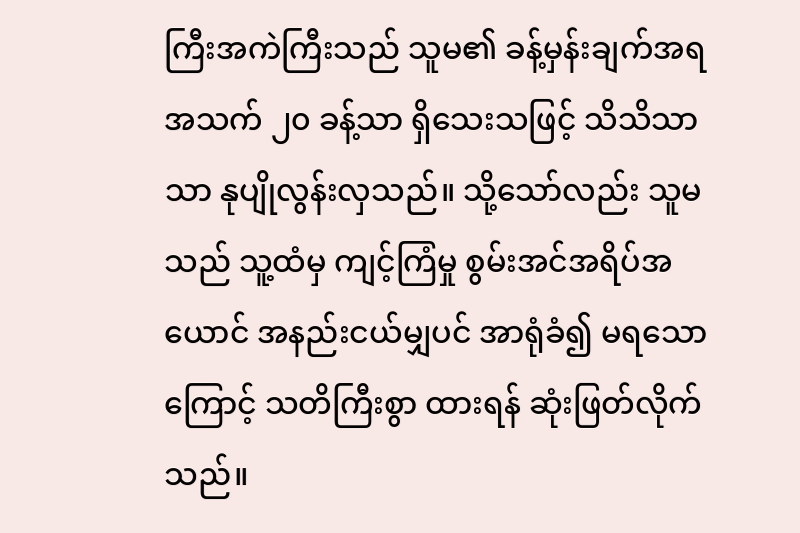ကြီးအကဲကြီးသည် သူမ၏ ခန့်မှန်းချက်အရ အသက် ၂၀ ခန့်သာ ရှိသေးသဖြင့် သိသိသာသာ နုပျိုလွန်းလှသည်။ သို့သော်လည်း သူမသည် သူ့ထံမှ ကျင့်ကြံမှု စွမ်းအင်အရိပ်အယောင် အနည်းငယ်မျှပင် အာရုံခံ၍ မရသောကြောင့် သတိကြီးစွာ ထားရန် ဆုံးဖြတ်လိုက်သည်။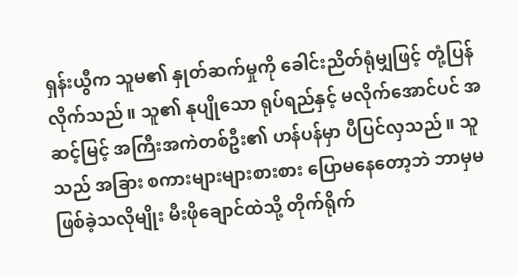ရှန်းယွီက သူမ၏ နှုတ်ဆက်မှုကို ခေါင်းညိတ်ရုံမျှဖြင့် တုံ့ပြန်လိုက်သည်။ သူ၏ နုပျိုသော ရုပ်ရည်နှင့် မလိုက်အောင်ပင် အဆင့်မြင့် အကြီးအကဲတစ်ဦး၏ ဟန်ပန်မှာ ပီပြင်လှသည်။ သူသည် အခြား စကားများများစားစား ပြောမနေတော့ဘဲ ဘာမှမဖြစ်ခဲ့သလိုမျိုး မီးဖိုချောင်ထဲသို့ တိုက်ရိုက်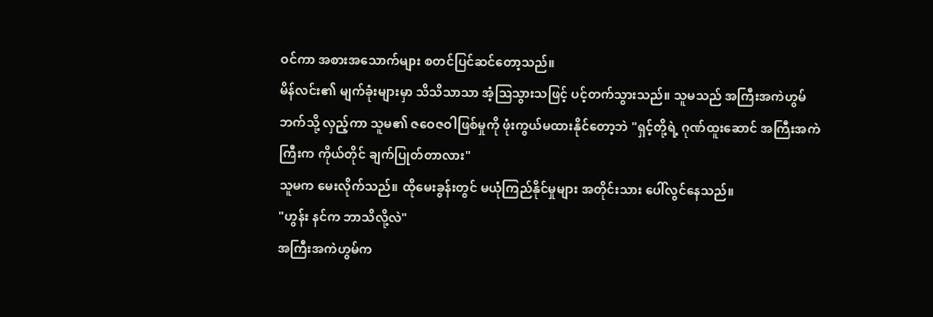ဝင်ကာ အစားအသောက်များ စတင်ပြင်ဆင်တော့သည်။
မိန်လင်း၏ မျက်ခုံးများမှာ သိသိသာသာ အံ့ဩသွားသဖြင့် ပင့်တက်သွားသည်။ သူမသည် အကြီးအကဲဟွမ်ဘက်သို့ လှည့်ကာ သူမ၏ ဇဝေဇဝါဖြစ်မှုကို ဖုံးကွယ်မထားနိုင်တော့ဘဲ "ရှင့်တို့ရဲ့ ဂုဏ်ထူးဆောင် အကြီးအကဲကြီးက ကိုယ်တိုင် ချက်ပြုတ်တာလား"
သူမက မေးလိုက်သည်။ ထိုမေးခွန်းတွင် မယုံကြည်နိုင်မှုများ အတိုင်းသား ပေါ်လွင်နေသည်။
"ဟွန်း နင်က ဘာသိလို့လဲ"
အကြီးအကဲဟွမ်က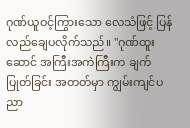ဂုဏ်ယူဝင့်ကြွားသော လေသံဖြင့် ပြန်လည်ချေပလိုက်သည်။ "ဂုဏ်ထူးဆောင် အကြီးအကဲကြီးက ချက်ပြုတ်ခြင်း အတတ်မှာ ကျွမ်းကျင်ပညာ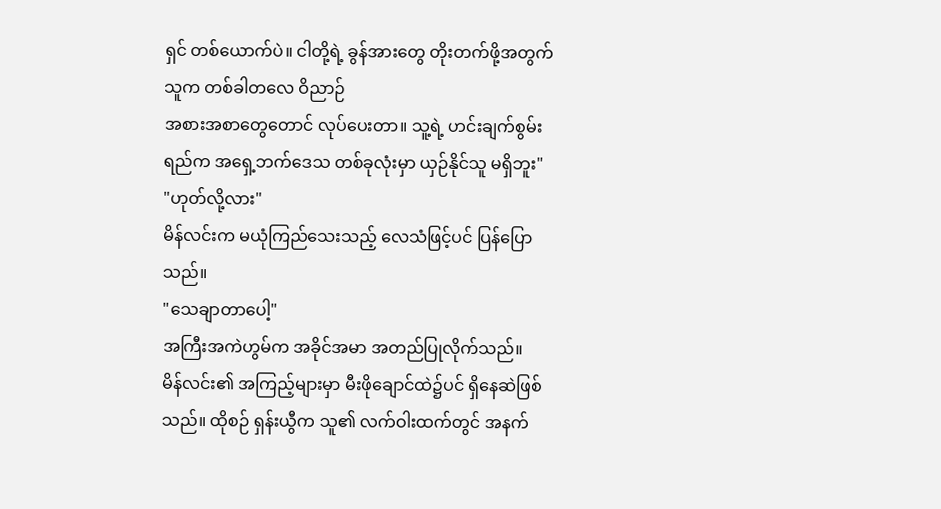ရှင် တစ်ယောက်ပဲ။ ငါတို့ရဲ့ ခွန်အားတွေ တိုးတက်ဖို့အတွက် သူက တစ်ခါတလေ ဝိညာဉ်
အစားအစာတွေတောင် လုပ်ပေးတာ။ သူ့ရဲ့ ဟင်းချက်စွမ်းရည်က အရှေ့ဘက်ဒေသ တစ်ခုလုံးမှာ ယှဉ်နိုင်သူ မရှိဘူး"
"ဟုတ်လို့လား"
မိန်လင်းက မယုံကြည်သေးသည့် လေသံဖြင့်ပင် ပြန်ပြောသည်။
"သေချာတာပေါ့"
အကြီးအကဲဟွမ်က အခိုင်အမာ အတည်ပြုလိုက်သည်။
မိန်လင်း၏ အကြည့်များမှာ မီးဖိုချောင်ထဲ၌ပင် ရှိနေဆဲဖြစ်သည်။ ထိုစဉ် ရှန်းယွီက သူ၏ လက်ဝါးထက်တွင် အနက်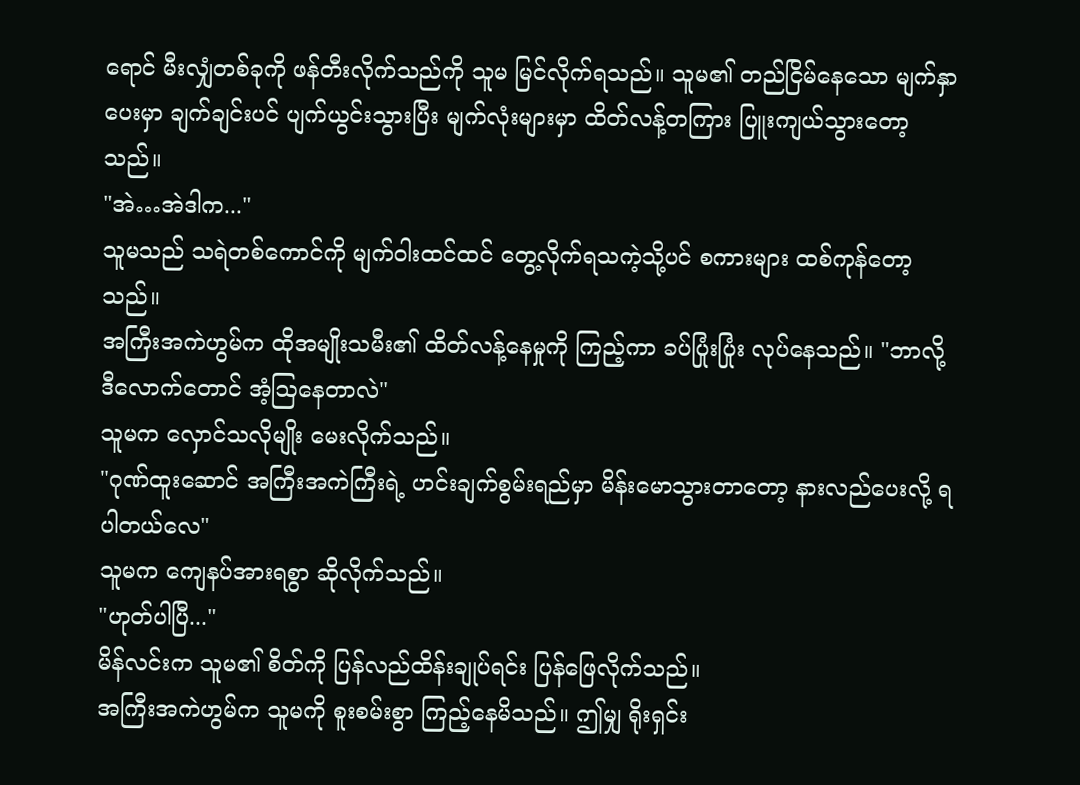ရောင် မီးလျှံတစ်ခုကို ဖန်တီးလိုက်သည်ကို သူမ မြင်လိုက်ရသည်။ သူမ၏ တည်ငြိမ်နေသော မျက်နှာပေးမှာ ချက်ချင်းပင် ပျက်ယွင်းသွားပြီး မျက်လုံးများမှာ ထိတ်လန့်တကြား ပြူးကျယ်သွားတော့သည်။
"အဲ…အဲဒါက..."
သူမသည် သရဲတစ်ကောင်ကို မျက်ဝါးထင်ထင် တွေ့လိုက်ရသကဲ့သို့ပင် စကားများ ထစ်ကုန်တော့သည်။
အကြီးအကဲဟွမ်က ထိုအမျိုးသမီး၏ ထိတ်လန့်နေမှုကို ကြည့်ကာ ခပ်ပြုံးပြုံး လုပ်နေသည်။ "ဘာလို့ ဒီလောက်တောင် အံ့ဩနေတာလဲ"
သူမက လှောင်သလိုမျိုး မေးလိုက်သည်။
"ဂုဏ်ထူးဆောင် အကြီးအကဲကြီးရဲ့ ဟင်းချက်စွမ်းရည်မှာ မိန်းမောသွားတာတော့ နားလည်ပေးလို့ ရပါတယ်လေ"
သူမက ကျေနပ်အားရစွာ ဆိုလိုက်သည်။
"ဟုတ်ပါပြီ..."
မိန်လင်းက သူမ၏ စိတ်ကို ပြန်လည်ထိန်းချုပ်ရင်း ပြန်ဖြေလိုက်သည်။
အကြီးအကဲဟွမ်က သူမကို စူးစမ်းစွာ ကြည့်နေမိသည်။ ဤမျှ ရိုးရှင်း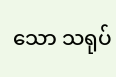သော သရုပ်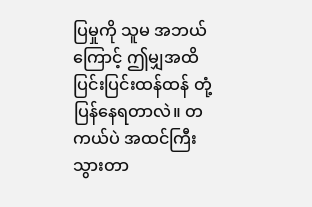ပြမှုကို သူမ အဘယ်ကြောင့် ဤမျှအထိ ပြင်းပြင်းထန်ထန် တုံ့ပြန်နေရတာလဲ။ တကယ်ပဲ အထင်ကြီးသွားတာ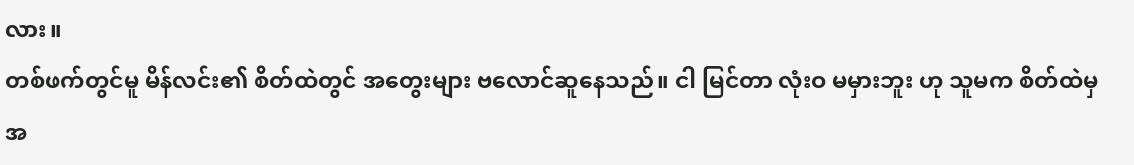လား။
တစ်ဖက်တွင်မူ မိန်လင်း၏ စိတ်ထဲတွင် အတွေးများ ဗလောင်ဆူနေသည်။ ငါ မြင်တာ လုံးဝ မမှားဘူး ဟု သူမက စိတ်ထဲမှ အ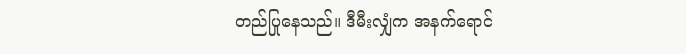တည်ပြုနေသည်။ ဒီမီးလျှံက အနက်ရောင်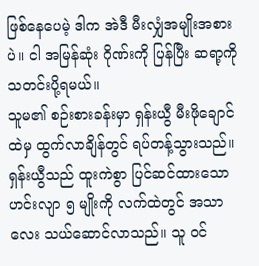ဖြစ်နေပေမဲ့ ဒါက အဲဒီ မီးလျှံအမျိုးအစားပဲ။ ငါ အမြန်ဆုံး ဂိုဏ်းကို ပြန်ပြီး ဆရာ့ကို သတင်းပို့ရမယ်။
သူမ၏ စဉ်းစားခန်းမှာ ရှန်းယွီ မီးဖိုချောင်ထဲမှ ထွက်လာချိန်တွင် ရပ်တန့်သွားသည်။ ရှန်းယွီသည် ထူးကဲစွာ ပြင်ဆင်ထားသော ဟင်းလျာ ၅ မျိုးကို လက်ထဲတွင် အသာလေး သယ်ဆောင်လာသည်။ သူ ဝင်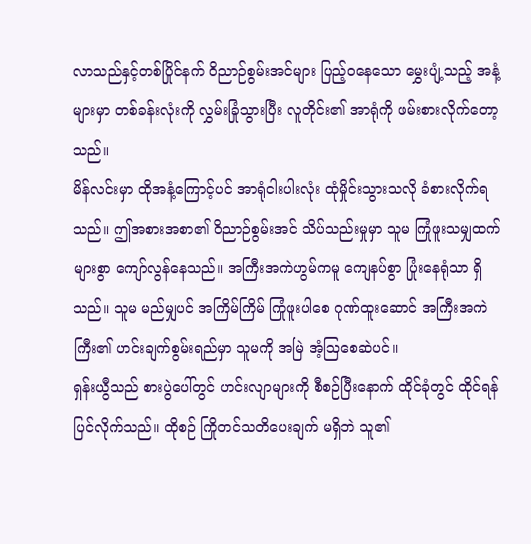လာသည်နှင့်တစ်ပြိုင်နက် ဝိညာဉ်စွမ်းအင်များ ပြည့်ဝနေသော မွှေးပျံ့သည့် အနံ့များမှာ တစ်ခန်းလုံးကို လွှမ်းခြုံသွားပြီး လူတိုင်း၏ အာရုံကို ဖမ်းစားလိုက်တော့သည်။
မိန်လင်းမှာ ထိုအနံ့ကြောင့်ပင် အာရုံငါးပါးလုံး ထုံမှိုင်းသွားသလို ခံစားလိုက်ရသည်။ ဤအစားအစာ၏ ဝိညာဉ်စွမ်းအင် သိပ်သည်းမှုမှာ သူမ ကြုံဖူးသမျှထက် များစွာ ကျော်လွန်နေသည်။ အကြီးအကဲဟွမ်ကမူ ကျေနပ်စွာ ပြုံးနေရုံသာ ရှိသည်။ သူမ မည်မျှပင် အကြိမ်ကြိမ် ကြုံဖူးပါစေ ဂုဏ်ထူးဆောင် အကြီးအကဲကြီး၏ ဟင်းချက်စွမ်းရည်မှာ သူမကို အမြဲ အံ့ဩစေဆဲပင်။
ရှန်းယွီသည် စားပွဲပေါ်တွင် ဟင်းလျာများကို စီစဉ်ပြီးနောက် ထိုင်ခုံတွင် ထိုင်ရန် ပြင်လိုက်သည်။ ထိုစဉ် ကြိုတင်သတိပေးချက် မရှိဘဲ သူ၏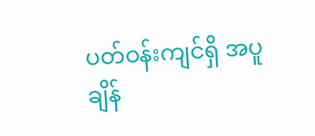ပတ်ဝန်းကျင်ရှိ အပူချိန်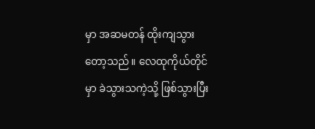မှာ အဆမတန် ထိုးကျသွားတော့သည်။ လေထုကိုယ်တိုင်မှာ ခဲသွားသကဲ့သို့ ဖြစ်သွားပြီး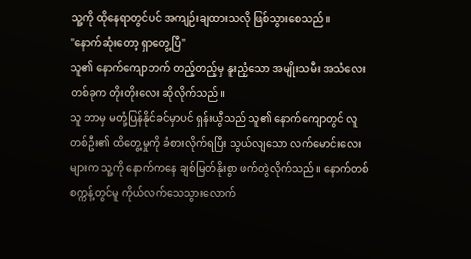သူ့ကို ထိုနေရာတွင်ပင် အကျဉ်းချထားသလို ဖြစ်သွားစေသည်။
"နောက်ဆုံးတော့ ရှာတွေ့ပြီ"
သူ၏ နောက်ကျောဘက် တည့်တည့်မှ နူးညံ့သော အမျိုးသမီး အသံလေးတစ်ခုက တိုးတိုးလေး ဆိုလိုက်သည်။
သူ ဘာမှ မတုံ့ပြန်နိုင်ခင်မှာပင် ရှန်းယွီသည် သူ၏ နောက်ကျောတွင် လူတစ်ဦး၏ ထိတွေ့မှုကို ခံစားလိုက်ရပြီး သွယ်လျသော လက်မောင်းလေးများက သူ့ကို နောက်ကနေ ချစ်မြတ်နိုးစွာ ဖက်တွဲလိုက်သည်။ နောက်တစ်စက္ကန့်တွင်မူ ကိုယ်လက်သေသွားလောက်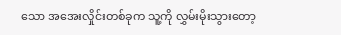သော အအေးလှိုင်းတစ်ခုက သူ့ကို လွှမ်းမိုးသွားတော့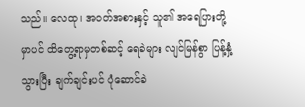သည်။ လေထု၊ အဝတ်အစားနှင့် သူ၏ အရေပြားတို့မှာပင် ထိတွေ့ရာမှတစ်ဆင့် ရေခဲများ လျင်မြန်စွာ ပြန့်နှံ့သွားပြီး ချက်ချင်းပင် ပုံဆောင်ခဲ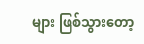များ ဖြစ်သွားတော့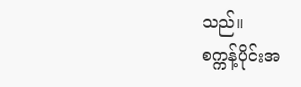သည်။
စက္ကန့်ပိုင်းအ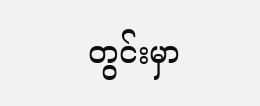တွင်းမှာ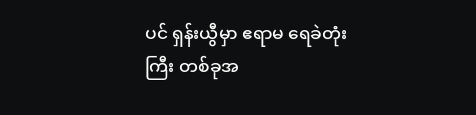ပင် ရှန်းယွီမှာ ဧရာမ ရေခဲတုံးကြီး တစ်ခုအ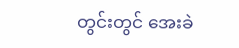တွင်းတွင် အေးခဲ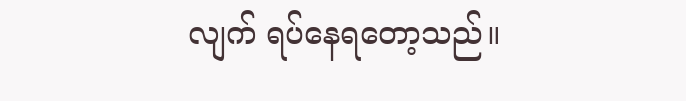လျက် ရပ်နေရတော့သည်။